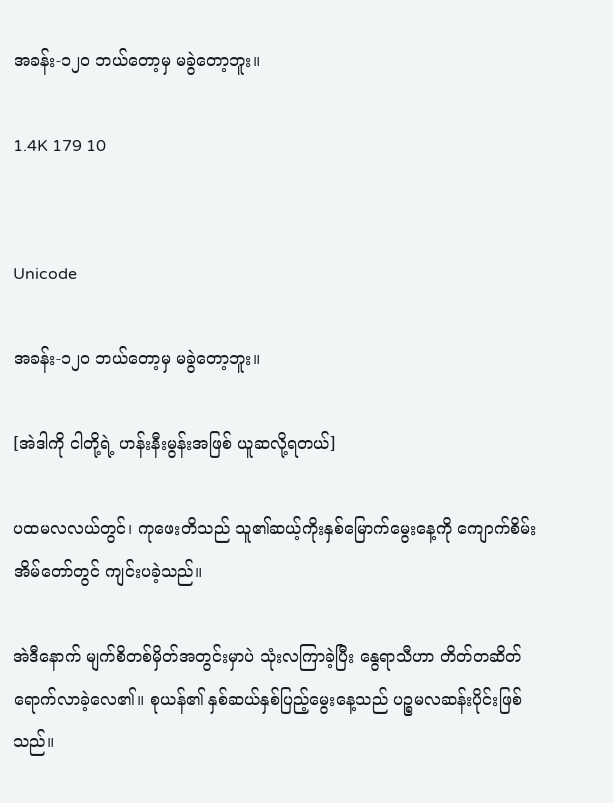အခန်း-၁၂၀ ဘယ်တော့မှ မခွဲတော့ဘူး။

1.4K 179 10


Unicode

အခန်း-၁၂၀ ဘယ်တော့မှ မခွဲတော့ဘူး။

[အဲဒါကို ငါတို့ရဲ့ ဟန်းနီးမွန်းအဖြစ် ယူဆလို့ရတယ်]

ပထမလလယ်တွင်၊ ကုဖေးတိသည် သူ၏ဆယ့်ကိုးနှစ်မြောက်မွေးနေ့ကို ကျောက်စိမ်းအိမ်တော်တွင် ကျင်းပခဲ့သည်။

အဲဒီနောက် မျက်စိတစ်မှိတ်အတွင်းမှာပဲ သုံးလကြာခဲ့ပြီး နွေရာသီဟာ တိတ်တဆိတ်ရောက်လာခဲ့လေ၏။ စုယန်၏ နှစ်ဆယ်နှစ်ပြည့်မွေးနေ့သည် ပဉ္စမလဆန်းပိုင်းဖြစ်သည်။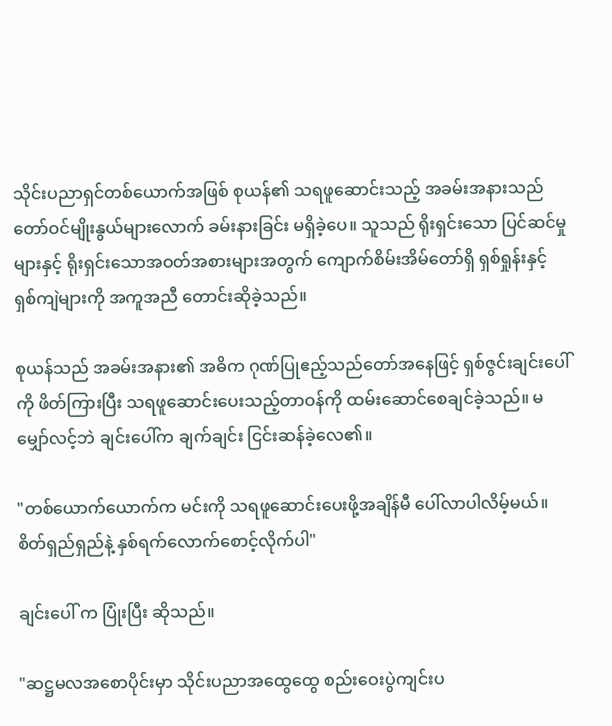သိုင်းပညာရှင်တစ်ယောက်အဖြစ် စုယန်၏ သရဖူဆောင်းသည့် အခမ်းအနားသည် တော်ဝင်မျိုးနွယ်များလောက် ခမ်းနားခြင်း မရှိခဲ့ပေ။ သူသည် ရိုးရှင်းသော ပြင်ဆင်မှုများနှင့် ရိုးရှင်းသောအဝတ်အစားများအတွက် ကျောက်စိမ်းအိမ်တော်ရှိ ရှစ်ရှုန်းနှင့် ရှစ်ကျဲများကို အကူအညီ တောင်းဆိုခဲ့သည်။

စုယန်သည် အခမ်းအနား၏ အဓိက ဂုဏ်ပြုဧည့်သည်တော်အနေဖြင့် ရှစ်ဇွင်းချင်းပေါ်ကို ဖိတ်ကြားပြီး သရဖူဆောင်းပေးသည့်တာဝန်ကို ထမ်းဆောင်စေချင်ခဲ့သည်။ မမျှော်လင့်ဘဲ ချင်းပေါ်က ချက်ချင်း ငြင်းဆန်ခဲ့လေ၏။

"တစ်ယောက်ယောက်က မင်းကို သရဖူဆောင်းပေးဖို့အချိန်မီ ပေါ်လာပါလိမ့်မယ်။ စိတ်ရှည်ရှည်နဲ့ နှစ်ရက်လောက်စောင့်လိုက်ပါ"

ချင်းပေါ် က ပြုံးပြီး ဆိုသည်။

"ဆဋ္ဌမလအစောပိုင်းမှာ သိုင်းပညာအထွေထွေ စည်းဝေးပွဲကျင်းပ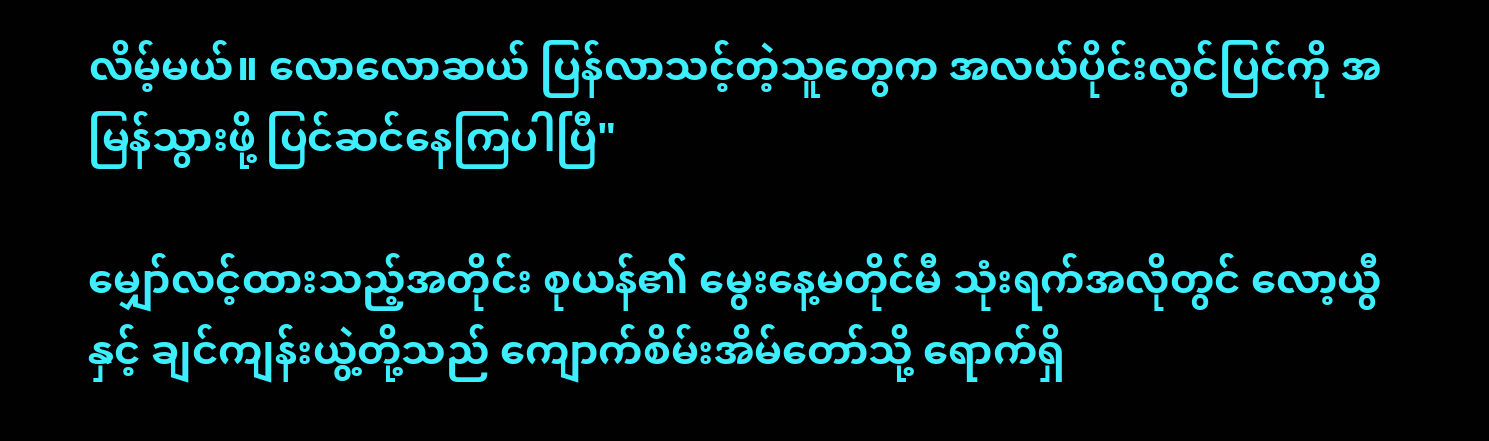လိမ့်မယ်။ လောလောဆယ် ပြန်လာသင့်တဲ့သူတွေက အလယ်ပိုင်းလွင်ပြင်ကို အမြန်သွားဖို့ ပြင်ဆင်နေကြပါပြီ"

မျှော်လင့်ထားသည့်အတိုင်း စုယန်၏ မွေးနေ့မတိုင်မီ သုံးရက်အလိုတွင် လော့ယွီနှင့် ချင်ကျန်းယွဲ့တို့သည် ကျောက်စိမ်းအိမ်တော်သို့ ရောက်ရှိ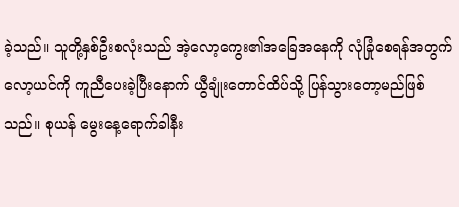ခဲ့သည်။ သူတို့နှစ်ဦးစလုံးသည် အဲ့လော့ကွေး၏အခြေအနေကို လုံခြုံစေရန်အတွက် လော့ယင်ကို ကူညီပေးခဲ့ပြီးနောက် ယွီချုံးတောင်ထိပ်သို့ ပြန်သွားတော့မည်ဖြစ်သည်။ စုယန် မွေးနေ့ရောက်ခါနီး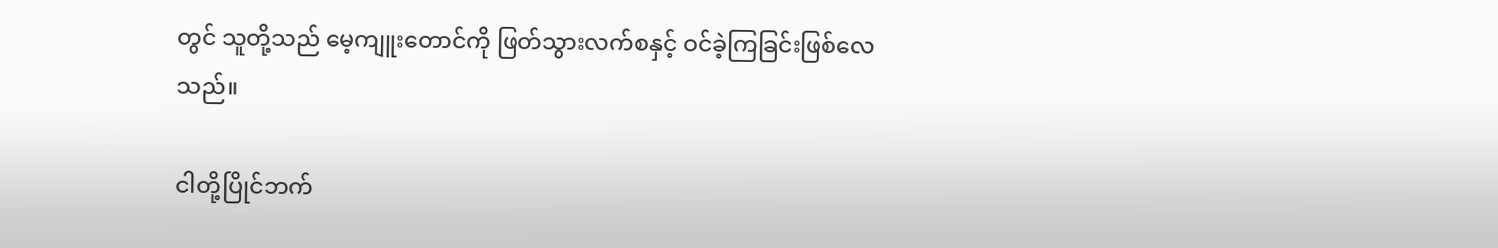တွင် သူတို့သည် မေ့ကျူးတောင်ကို ဖြတ်သွားလက်စနှင့် ဝင်ခဲ့ကြခြင်းဖြစ်လေသည်။

ငါတို့ပြိုင်ဘက်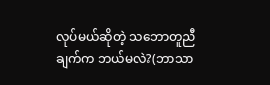လုပ်မယ်ဆိုတဲ့ သဘောတူညီချက်က ဘယ်မလဲ?(ဘာသာ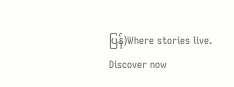ပြန်)Where stories live. Discover now